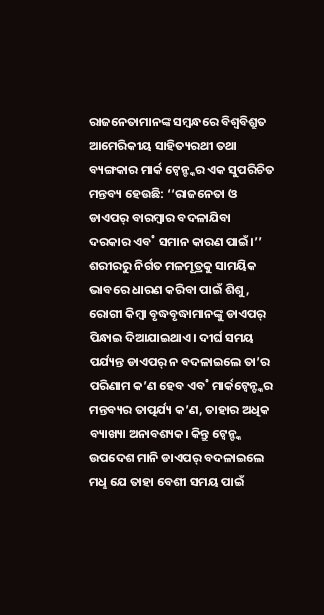ରାଜନେତାମାନଙ୍କ ସମ୍ବନ୍ଧରେ ବିଶ୍ବବିଶ୍ରୁତ ଆମେରିକୀୟ ସାହିତ୍ୟରଥୀ ତଥା ବ୍ୟଙ୍ଗକାର ମାର୍କ ଟ୍ବେନ୍ଙ୍କର ଏକ ସୁପରିଚିତ ମନ୍ତବ୍ୟ ହେଉଛି: ‘‘ରାଜନେତା ଓ ଡାଏପର୍ ବାରମ୍ବାର ବଦଳାଯିବା ଦରକାର ଏବ˚ ସମାନ କାରଣ ପାଇଁ।’’ ଶରୀରରୁ ନିର୍ଗତ ମଳମୂତ୍ରକୁ ସାମୟିକ ଭାବରେ ଧାରଣ କରିବା ପାଇଁ ଶିଶୁ, ରୋଗୀ କିମ୍ବା ବୃଦ୍ଧବୃଦ୍ଧାମାନଙ୍କୁ ଡାଏପର୍ ପିନ୍ଧାଇ ଦିଆଯାଇଥାଏ। ଦୀର୍ଘ ସମୟ ପର୍ଯ୍ୟନ୍ତ ଡାଏପର୍ ନ ବଦଳାଇଲେ ତା’ର ପରିଣାମ କ’ଣ ହେବ ଏବ˚ ମାର୍କଟ୍ବେନ୍ଙ୍କର ମନ୍ତବ୍ୟର ତାତ୍ପର୍ଯ୍ୟ କ’ଣ, ତାହାର ଅଧିକ ବ୍ୟାଖ୍ୟା ଅନାବଶ୍ୟକ। କିନ୍ତୁ ଟ୍ବେନ୍ଙ୍କ ଉପଦେଶ ମାନି ଡାଏପର୍ ବଦଳାଇଲେ ମଧୢ ଯେ ତାହା ବେଶୀ ସମୟ ପାଇଁ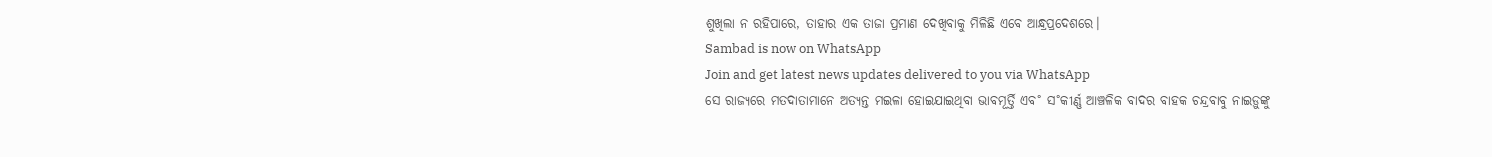ଶୁଖିଲା ନ ରହିପାରେ, ତାହାର ଏକ ତାଜା ପ୍ରମାଣ ଦେଖିବାକୁ ମିଳିଛି ଏବେ ଆନ୍ଧ୍ରପ୍ରଦେଶରେ।
Sambad is now on WhatsApp
Join and get latest news updates delivered to you via WhatsApp
ସେ ରାଜ୍ୟରେ ମତଦାତାମାନେ ଅତ୍ୟନ୍ତ ମଇଳା ହୋଇଯାଇଥିବା ଭାବମୂର୍ତ୍ତି ଏବ˚ ସ˚କୀର୍ଣ୍ଣ ଆଞ୍ଚଳିକ ବାଦର ବାହକ ଚନ୍ଦ୍ରବାବୁ ନାଇଡ଼ୁଙ୍କୁ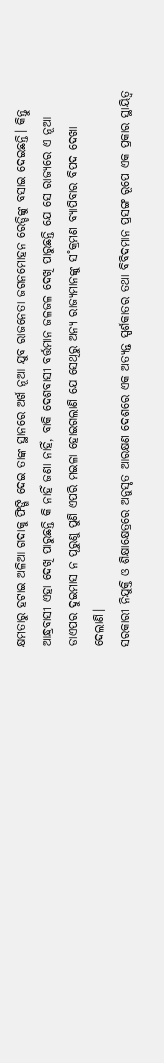କ୍ଷମତାରୁ ହଟାଇ ଅଳିଆ ଗଦାକୁ ଫିଙ୍ଗି ଦେଇ ତାଙ୍କ ସ୍ଥାନରେ ଅର୍ଖ ନୂଆ ଯୁବ ରାଜନେତା ଜଗନମୋହନ ରେଡ୍ଡିଙ୍କୁ ବସାଇ ଦେଇଛନ୍ତି। କିନ୍ତୁ ଆନ୍ଧ୍ରବାସୀ ଏହା ଦେଖି ପାରୁଛନ୍ତି କି ନାହିଁ ଜଣା ନାହିଁ, ବାକି ଦେଶବାସୀ ବର୍ତ୍ତମାନ ଜଳଜଳ ଦେଖି ପାରୁଛନ୍ତି ଯେ ସେ ରାଜ୍ୟରେ ଏ ନୂଆ ଡାଏପର ଦୁଇମାସ ନ ପୂରୁଣୁ ପୁଣି ଏପରି ମଇଳା ହୋଇଗଲାଣି ଯେ ସେଥିରୁ ଅନ୍ୟ ରାଜ୍ୟମାନଙ୍କୁ ସ˚କ୍ରମଣ ବ୍ୟାପିବାର ବିପଦ ଦେଖା ଦେଲାଣି।
ସରକାରୀ ନିଯୁକ୍ତି ଓ ଶିକ୍ଷାକ୍ଷେତ୍ରରେ ଅନୁସୃତ ଆରକ୍ଷଣ ଦେଶରେ ଏକ ଅତ୍ୟନ୍ତ ସ୍ପର୍ଶକାତର ତଥା ବିବିଦମାନ ପ୍ରସଙ୍ଗ ରୂପେ ଏକ ପ୍ରକାର ସ୍ଥାୟିତ୍ବ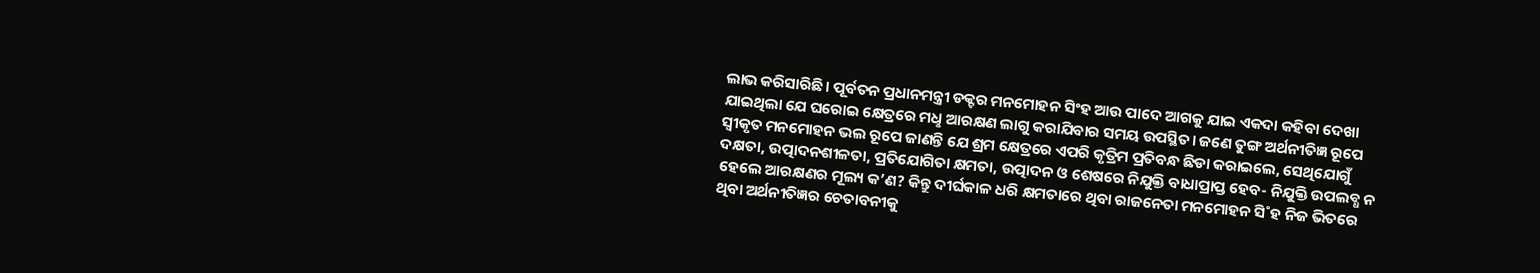ଲାଭ କରିସାରିଛି। ପୂର୍ବତନ ପ୍ରଧାନମନ୍ତ୍ରୀ ଡକ୍ଟର ମନମୋହନ ସିଂହ ଆଉ ପାଦେ ଆଗକୁ ଯାଇ ଏକଦା କହିବା ଦେଖା ଯାଇଥିଲା ଯେ ଘରୋଇ କ୍ଷେତ୍ରରେ ମଧୢ ଆରକ୍ଷଣ ଲାଗୁ କରାଯିବାର ସମୟ ଉପସ୍ଥିତ। ଜଣେ ତୁଙ୍ଗ ଅର୍ଥନୀତିଜ୍ଞ ରୂପେ ସ୍ବୀକୃତ ମନମୋହନ ଭଲ ରୂପେ ଜାଣନ୍ତି ଯେ ଶ୍ରମ କ୍ଷେତ୍ରରେ ଏପରି କୃତ୍ରିମ ପ୍ରତିବନ୍ଧ ଛିଡା କରାଇଲେ, ସେଥିଯୋଗୁଁ ଦକ୍ଷତା, ଉତ୍ପାଦନଶୀଳତା, ପ୍ରତିଯୋଗିତା କ୍ଷମତା, ଉତ୍ପାଦନ ଓ ଶେଷରେ ନିଯୁକ୍ତି ବାଧାପ୍ରାପ୍ତ ହେବ- ନିଯୁକ୍ତି ଉପଲବ୍ଧ ନ ହେଲେ ଆରକ୍ଷଣର ମୂଲ୍ୟ କ’ଣ? କିନ୍ତୁ ଦୀର୍ଘକାଳ ଧରି କ୍ଷମତାରେ ଥିବା ରାଜନେତା ମନମୋହନ ସି˚ହ ନିଜ ଭିତରେ ଥିବା ଅର୍ଥନୀତିଜ୍ଞର ଚେତାବନୀକୁ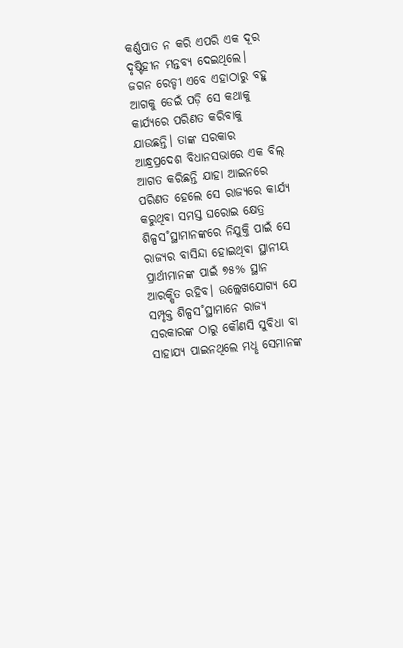କର୍ଣ୍ଣପାତ ନ କରି ଏପରି ଏକ ଦୂର ଦୃଷ୍ଟିହୀନ ମନ୍ତବ୍ୟ ଦେଇଥିଲେ।
ଜଗନ ରେଡ୍ଡୀ ଏବେ ଏହାଠାରୁ ବହୁ ଆଗକୁ ଡେଇଁ ପଡ଼ି ସେ କଥାକୁ କାର୍ଯ୍ୟରେ ପରିଣତ କରିବାକୁ ଯାଉଛନ୍ତି। ତାଙ୍କ ସରକାର ଆନ୍ଧ୍ରପ୍ରଦେଶ ବିଧାନସଭାରେ ଏକ ବିଲ୍ ଆଗତ କରିଛନ୍ତି ଯାହା ଆଇନରେ ପରିଣତ ହେଲେ ସେ ରାଜ୍ୟରେ କାର୍ଯ୍ୟ କରୁଥିବା ସମସ୍ତ ଘରୋଇ କ୍ଷେତ୍ର ଶିଳ୍ପସ˚ସ୍ଥାମାନଙ୍କରେ ନିଯୁକ୍ତି ପାଇଁ ସେ ରାଜ୍ୟର ବାସିନ୍ଦା ହୋଇଥିବା ସ୍ଥାନୀୟ ପ୍ରାର୍ଥୀମାନଙ୍କ ପାଇଁ ୭୫% ସ୍ଥାନ ଆରକ୍ଷିତ ରହିବ। ଉଲ୍ଲେଖଯୋଗ୍ୟ ଯେ ସମ୍ପୃକ୍ତ ଶିଳ୍ପସ˚ସ୍ଥାମାନେ ରାଜ୍ୟ ସରକାରଙ୍କ ଠାରୁ କୌଣସି ସୁବିଧା ବା ସାହାଯ୍ୟ ପାଇନଥିଲେ ମଧୢ ସେମାନଙ୍କ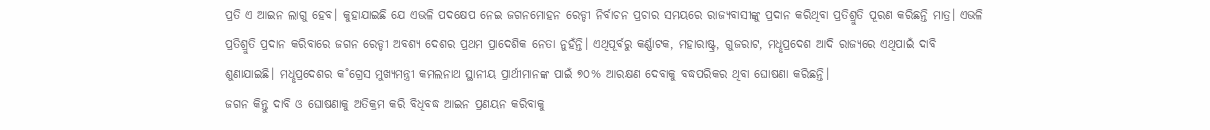ପ୍ରତି ଏ ଆଇନ ଲାଗୁ ହେବ। କୁହାଯାଇଛି ଯେ ଏଭଳି ପଦକ୍ଷେପ ନେଇ ଜଗନମୋହନ ରେଡ୍ଡୀ ନିର୍ବାଚନ ପ୍ରଚାର ସମୟରେ ରାଜ୍ୟବାସୀଙ୍କୁ ପ୍ରଦାନ କରିଥିବା ପ୍ରତିଶ୍ରୁତି ପୂରଣ କରିଛନ୍ତି ମାତ୍ର। ଏଭଳି ପ୍ରତିଶ୍ରୁତି ପ୍ରଦାନ କରିବାରେ ଜଗନ ରେଡ୍ଡୀ ଅବଶ୍ୟ ଦେଶର ପ୍ରଥମ ପ୍ରାଦେଶିକ ନେତା ନୁହଁନ୍ତି। ଏଥିପୂର୍ବରୁ କର୍ଣ୍ଣାଟକ, ମହାରାଷ୍ଟ୍ର, ଗୁଜରାଟ, ମଧୢପ୍ରଦେଶ ଆଦି ରାଜ୍ୟରେ ଏଥିପାଇଁ ଦାବି ଶୁଣାଯାଇଛି। ମଧୢପ୍ରଦେଶର କ˚ଗ୍ରେସ ମୁଖ୍ୟମନ୍ତ୍ରୀ କମଲନାଥ ସ୍ଥାନୀୟ ପ୍ରାର୍ଥୀମାନଙ୍କ ପାଇଁ ୭୦% ଆରକ୍ଷଣ ଦେବାକୁ ବଦ୍ଧପରିକର ଥିବା ଘୋଷଣା କରିଛନ୍ତି।
ଜଗନ କିନ୍ତୁ ଦାବି ଓ ଘୋଷଣାକୁ ଅତିକ୍ରମ କରି ବିଧିବଦ୍ଧ ଆଇନ ପ୍ରଣୟନ କରିବାକୁ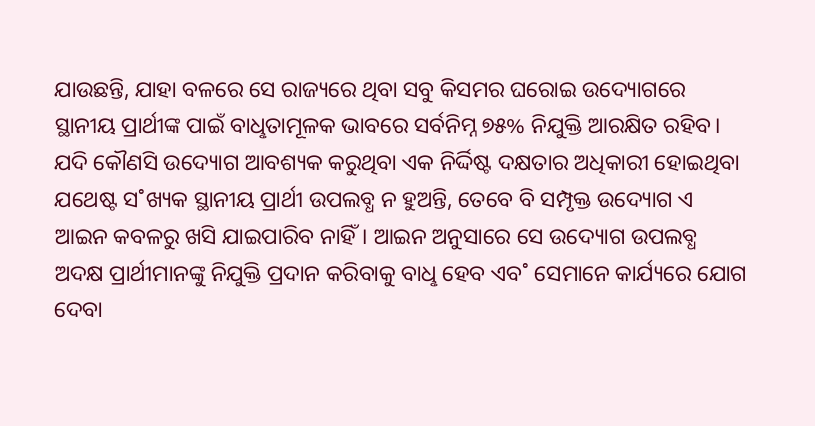ଯାଉଛନ୍ତି, ଯାହା ବଳରେ ସେ ରାଜ୍ୟରେ ଥିବା ସବୁ କିସମର ଘରୋଇ ଉଦ୍ୟୋଗରେ ସ୍ଥାନୀୟ ପ୍ରାର୍ଥୀଙ୍କ ପାଇଁ ବାଧୢତାମୂଳକ ଭାବରେ ସର୍ବନିମ୍ନ ୭୫% ନିଯୁକ୍ତି ଆରକ୍ଷିତ ରହିବ। ଯଦି କୌଣସି ଉଦ୍ୟୋଗ ଆବଶ୍ୟକ କରୁଥିବା ଏକ ନିର୍ଦ୍ଦିଷ୍ଟ ଦକ୍ଷତାର ଅଧିକାରୀ ହୋଇଥିବା ଯଥେଷ୍ଟ ସ˚ଖ୍ୟକ ସ୍ଥାନୀୟ ପ୍ରାର୍ଥୀ ଉପଲବ୍ଧ ନ ହୁଅନ୍ତି, ତେବେ ବି ସମ୍ପୃକ୍ତ ଉଦ୍ୟୋଗ ଏ ଆଇନ କବଳରୁ ଖସି ଯାଇପାରିବ ନାହିଁ। ଆଇନ ଅନୁସାରେ ସେ ଉଦ୍ୟୋଗ ଉପଲବ୍ଧ ଅଦକ୍ଷ ପ୍ରାର୍ଥୀମାନଙ୍କୁ ନିଯୁକ୍ତି ପ୍ରଦାନ କରିବାକୁ ବାଧୢ ହେବ ଏବ˚ ସେମାନେ କାର୍ଯ୍ୟରେ ଯୋଗ ଦେବା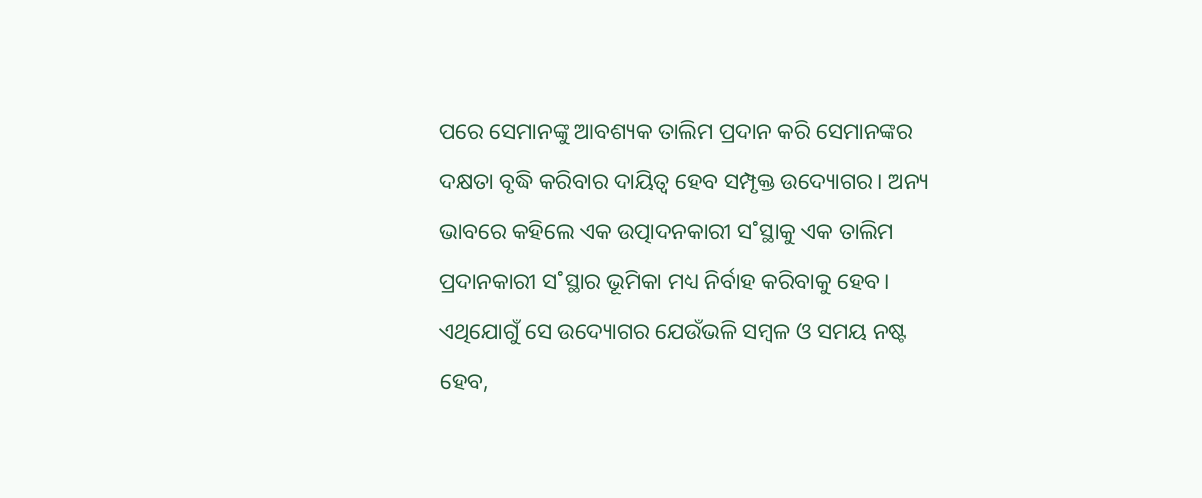ପରେ ସେମାନଙ୍କୁ ଆବଶ୍ୟକ ତାଲିମ ପ୍ରଦାନ କରି ସେମାନଙ୍କର ଦକ୍ଷତା ବୃଦ୍ଧି କରିବାର ଦାୟିତ୍ବ ହେବ ସମ୍ପୃକ୍ତ ଉଦ୍ୟୋଗର। ଅନ୍ୟ ଭାବରେ କହିଲେ ଏକ ଉତ୍ପାଦନକାରୀ ସ˚ସ୍ଥାକୁ ଏକ ତାଲିମ ପ୍ରଦାନକାରୀ ସ˚ସ୍ଥାର ଭୂମିକା ମଧ୍ୟ ନିର୍ବାହ କରିବାକୁ ହେବ। ଏଥିଯୋଗୁଁ ସେ ଉଦ୍ୟୋଗର ଯେଉଁଭଳି ସମ୍ବଳ ଓ ସମୟ ନଷ୍ଟ ହେବ,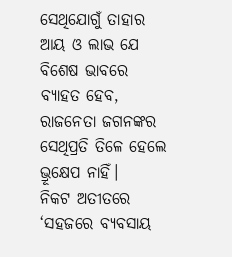ସେଥିଯୋଗୁଁ ତାହାର ଆୟ ଓ ଲାଭ ଯେ ବିଶେଷ ଭାବରେ ବ୍ୟାହତ ହେବ, ରାଜନେତା ଜଗନଙ୍କର ସେଥିପ୍ରତି ତିଳେ ହେଲେ ଭ୍ରୂକ୍ଷେପ ନାହିଁ।
ନିକଟ ଅତୀତରେ ‘ସହଜରେ ବ୍ୟବସାୟ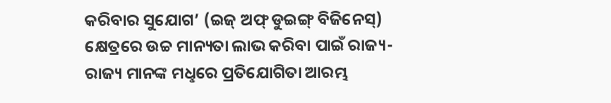କରିବାର ସୁଯୋଗ’ (ଇଜ୍ ଅଫ୍ ଡୁଇଙ୍ଗ୍ ବିଜିନେସ୍) କ୍ଷେତ୍ରରେ ଉଚ୍ଚ ମାନ୍ୟତା ଲାଭ କରିବା ପାଇଁ ରାଜ୍ୟ-ରାଜ୍ୟ ମାନଙ୍କ ମଧୢରେ ପ୍ରତିଯୋଗିତା ଆରମ୍ଭ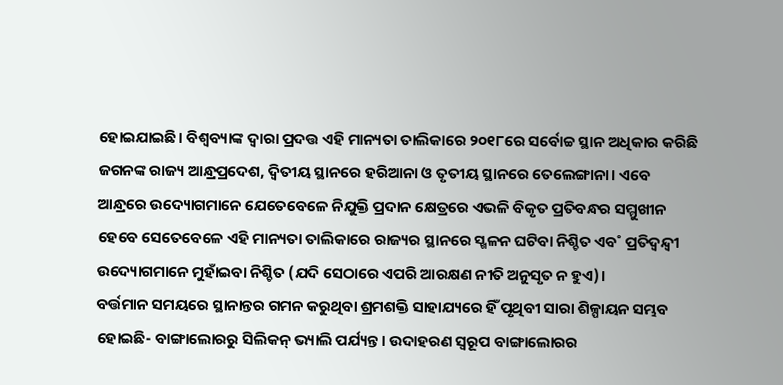ହୋଇଯାଇଛି। ବିଶ୍ବବ୍ୟାଙ୍କ ଦ୍ବାରା ପ୍ରଦତ୍ତ ଏହି ମାନ୍ୟତା ତାଲିକାରେ ୨୦୧୮ରେ ସର୍ବୋଚ୍ଚ ସ୍ଥାନ ଅଧିକାର କରିଛି ଜଗନଙ୍କ ରାଜ୍ୟ ଆନ୍ଧ୍ରପ୍ରଦେଶ, ଦ୍ବିତୀୟ ସ୍ଥାନରେ ହରିଆନା ଓ ତୃତୀୟ ସ୍ଥାନରେ ତେଲେଙ୍ଗାନା। ଏବେ ଆନ୍ଧ୍ରରେ ଉଦ୍ୟୋଗମାନେ ଯେତେବେଳେ ନିଯୁକ୍ତି ପ୍ରଦାନ କ୍ଷେତ୍ରରେ ଏଭଳି ବିକୃତ ପ୍ରତିବନ୍ଧର ସମ୍ମୁଖୀନ ହେବେ ସେତେବେଳେ ଏହି ମାନ୍ୟତା ତାଲିକାରେ ରାଜ୍ୟର ସ୍ଥାନରେ ସ୍ଖଳନ ଘଟିବା ନିଶ୍ଚିତ ଏବ˚ ପ୍ରତିଦ୍ବନ୍ଦ୍ବୀ ଉଦ୍ୟୋଗମାନେ ମୁହାଁଇବା ନିଶ୍ଚିତ (ଯଦି ସେଠାରେ ଏପରି ଆରକ୍ଷଣ ନୀତି ଅନୁସୃତ ନ ହୁଏ)।
ବର୍ତ୍ତମାନ ସମୟରେ ସ୍ଥାନାନ୍ତର ଗମନ କରୁଥିବା ଶ୍ରମଶକ୍ତି ସାହାଯ୍ୟରେ ହିଁ ପୃଥିବୀ ସାରା ଶିଳ୍ପାୟନ ସମ୍ଭବ ହୋଇଛି- ବାଙ୍ଗାଲୋରରୁ ସିଲିକନ୍ ଭ୍ୟାଲି ପର୍ଯ୍ୟନ୍ତ। ଉଦାହରଣ ସ୍ବରୂପ ବାଙ୍ଗାଲୋରର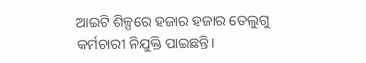ଆଇଟି ଶିଳ୍ପରେ ହଜାର ହଜାର ତେଲୁଗୁ କର୍ମଚାରୀ ନିଯୁକ୍ତି ପାଇଛନ୍ତି।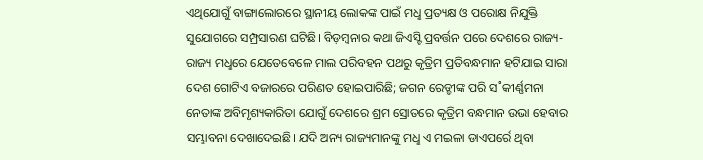ଏଥିଯୋଗୁଁ ବାଙ୍ଗାଲୋରରେ ସ୍ଥାନୀୟ ଲୋକଙ୍କ ପାଇଁ ମଧୢ ପ୍ରତ୍ୟକ୍ଷ ଓ ପରୋକ୍ଷ ନିଯୁକ୍ତି ସୁଯୋଗରେ ସମ୍ପ୍ରସାରଣ ଘଟିଛି। ବିଡ଼ମ୍ବନାର କଥା ଜିଏସ୍ଟି ପ୍ରବର୍ତ୍ତନ ପରେ ଦେଶରେ ରାଜ୍ୟ-ରାଜ୍ୟ ମଧୢରେ ଯେତେବେଳେ ମାଲ ପରିବହନ ପଥରୁ କୃତ୍ରିମ ପ୍ରତିବନ୍ଧମାନ ହଟିଯାଇ ସାରା ଦେଶ ଗୋଟିଏ ବଜାରରେ ପରିଣତ ହୋଇପାରିଛି; ଜଗନ ରେଡ୍ଡୀଙ୍କ ପରି ସ˚କୀର୍ଣ୍ଣମନା ନେତାଙ୍କ ଅବିମୃଶ୍ୟକାରିତା ଯୋଗୁଁ ଦେଶରେ ଶ୍ରମ ସ୍ରୋତରେ କୃତ୍ରିମ ବନ୍ଧମାନ ଉଭା ହେବାର ସମ୍ଭାବନା ଦେଖାଦେଇଛି। ଯଦି ଅନ୍ୟ ରାଜ୍ୟମାନଙ୍କୁ ମଧୢ ଏ ମଇଳା ଡାଏପର୍ରେ ଥିବା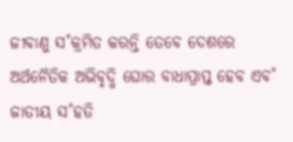ଜୀବାଣୁ ସ˚କ୍ରମିତ କରନ୍ତି ତେବେ ଦେଶରେ ଅର୍ଥନୈତିକ ଅଭିବୃଦ୍ଧି ଘୋର ବାଧାପ୍ରାପ୍ତ ହେବ ଏବ˚ ଜାତୀୟ ସ˚ହତି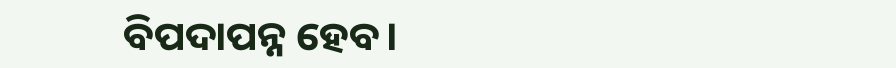ବିପଦାପନ୍ନ ହେବ।